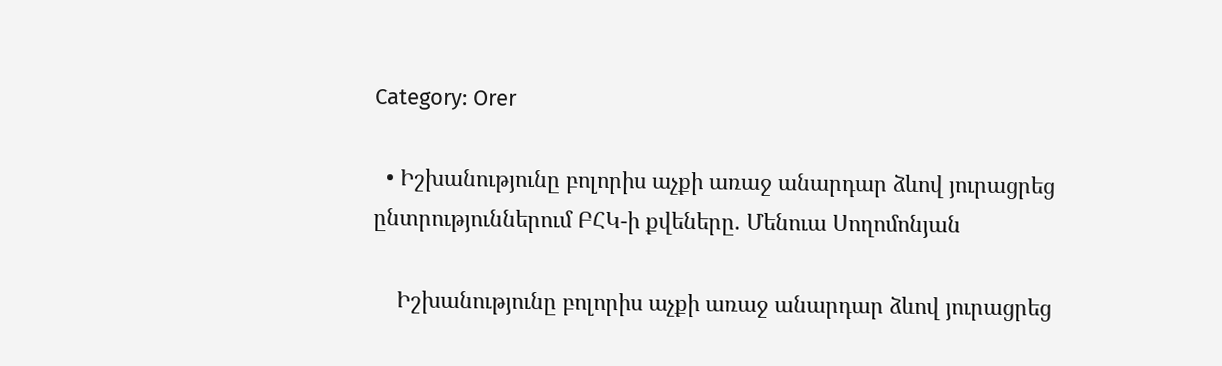Category: Orer

  • Իշխանությունը բոլորիս աչքի առաջ անարդար ձևով յուրացրեց ընտրություններում ԲՀԿ-ի քվեները. Մենուա Սողոմոնյան

    Իշխանությունը բոլորիս աչքի առաջ անարդար ձևով յուրացրեց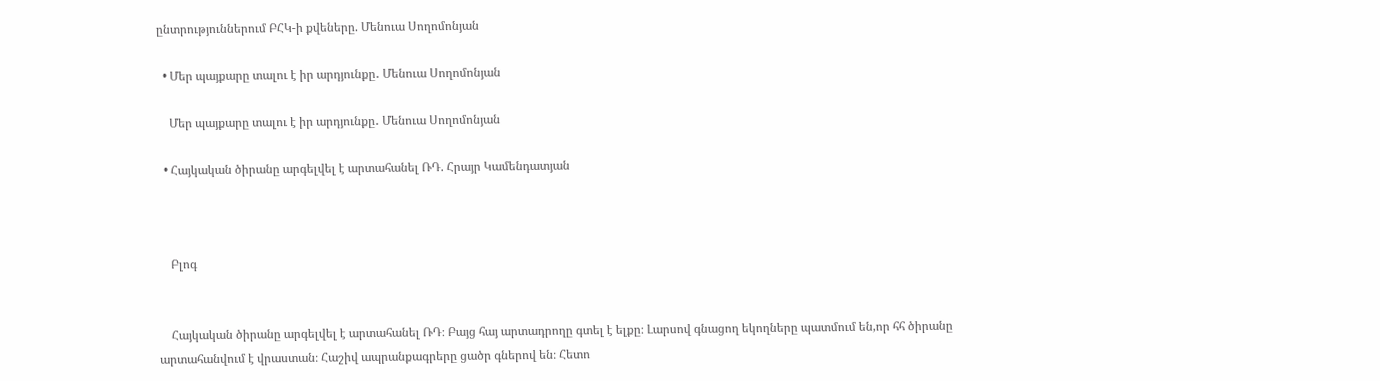ընտրություններում ԲՀԿ-ի քվեները. Մենուա Սողոմոնյան

  • Մեր պայքարը տալու է իր արդյունքը․ Մենուա Սողոմոնյան

    Մեր պայքարը տալու է իր արդյունքը․ Մենուա Սողոմոնյան

  • Հայկական ծիրանը արգելվել է արտահանել ՌԴ. Հրայր Կամենդատյան



    Բլոգ


    Հայկական ծիրանը արգելվել է արտահանել ՌԴ։ Բայց հայ արտադրողը գտել է ելքը։ Լարսով գնացող եկողները պատմում են,որ հհ ծիրանը արտահանվում է վրաստան։ Հաշիվ ապրանքագրերը ցածր գներով են։ Հետո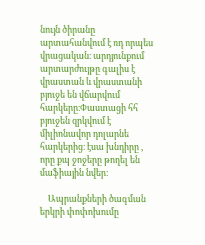նույն ծիրանը արտահանվում է ռդ որպես վրացական։ արդյունքում արտարժույթը գալիս է վրաստան և վրաստանի բյուջե են վճարվում հարկերը։Փաստացի հհ բյուջեն զրկվում է միլիոնավոր դոլարնե հարկերից։ էսա խնդիրը , որը քպ ջոջերը թողել են մաֆիային նվեր։

    Ապրանքների ծագման երկրի փոփոխումը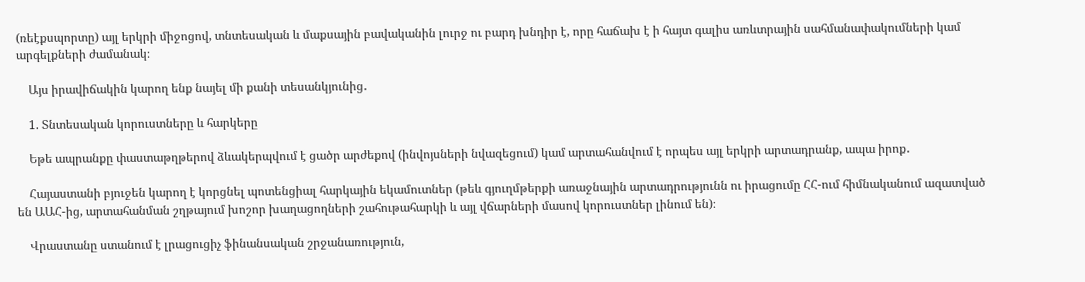(ռեէքսպորտը) այլ երկրի միջոցով, տնտեսական և մաքսային բավականին լուրջ ու բարդ խնդիր է, որը հաճախ է ի հայտ գալիս առևտրային սահմանափակումների կամ արգելքների ժամանակ։

    Այս իրավիճակին կարող ենք նայել մի քանի տեսանկյունից․

    1. Տնտեսական կորուստները և հարկերը

    Եթե ապրանքը փաստաթղթերով ձևակերպվում է ցածր արժեքով (ինվոյսների նվազեցում) կամ արտահանվում է որպես այլ երկրի արտադրանք, ապա իրոք․

    Հայաստանի բյուջեն կարող է կորցնել պոտենցիալ հարկային եկամուտներ (թեև գյուղմթերքի առաջնային արտադրությունն ու իրացումը ՀՀ-ում հիմնականում ազատված են ԱԱՀ-ից, արտահանման շղթայում խոշոր խաղացողների շահութահարկի և այլ վճարների մասով կորուստներ լինում են)։

    Վրաստանը ստանում է լրացուցիչ ֆինանսական շրջանառություն,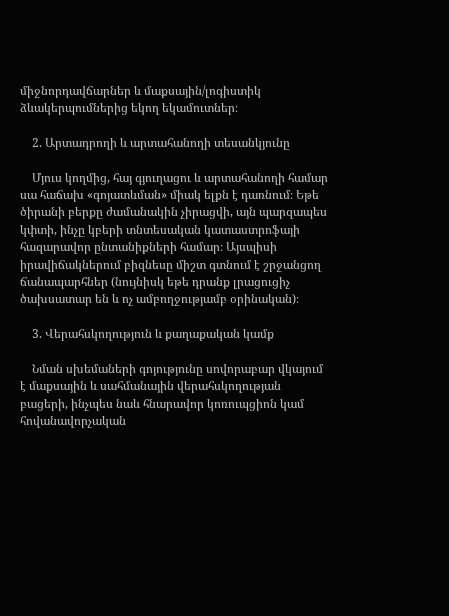միջնորդավճարներ և մաքսային/լոգիստիկ ձևակերպումներից եկող եկամուտներ։

    2. Արտադրողի և արտահանողի տեսանկյունը

    Մյուս կողմից, հայ գյուղացու և արտահանողի համար սա հաճախ «գոյատևման» միակ ելքն է դառնում։ Եթե ծիրանի բերքը ժամանակին չիրացվի, այն պարզապես կփտի, ինչը կբերի տնտեսական կատաստրոֆայի հազարավոր ընտանիքների համար։ Այսպիսի իրավիճակներում բիզնեսը միշտ գտնում է շրջանցող ճանապարհներ (նույնիսկ եթե դրանք լրացուցիչ ծախսատար են և ոչ ամբողջությամբ օրինական)։

    3. Վերահսկողություն և քաղաքական կամք

    Նման սխեմաների գոյությունը սովորաբար վկայում է մաքսային և սահմանային վերահսկողության բացերի, ինչպես նաև հնարավոր կոռուպցիոն կամ հովանավորչական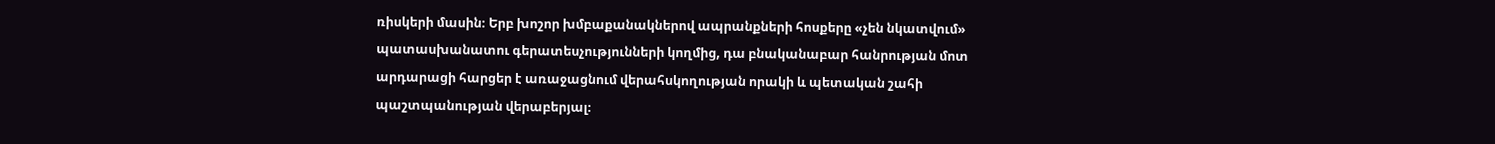ռիսկերի մասին։ Երբ խոշոր խմբաքանակներով ապրանքների հոսքերը «չեն նկատվում» պատասխանատու գերատեսչությունների կողմից, դա բնականաբար հանրության մոտ արդարացի հարցեր է առաջացնում վերահսկողության որակի և պետական շահի պաշտպանության վերաբերյալ։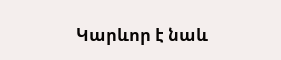Կարևոր է նաև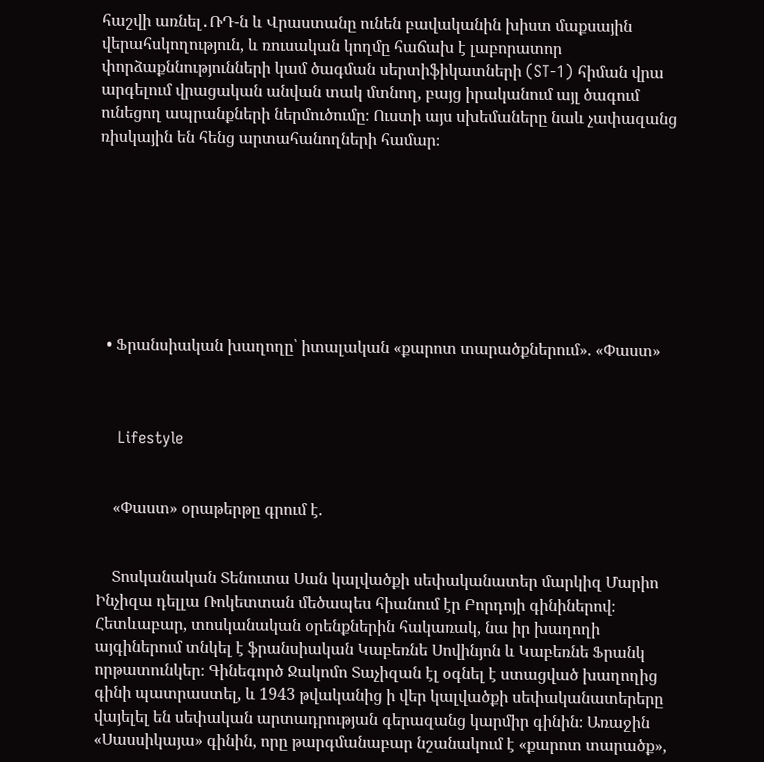հաշվի առնել․ՌԴ-ն և Վրաստանը ունեն բավականին խիստ մաքսային վերահսկողություն, և ռուսական կողմը հաճախ է լաբորատոր փորձաքննությունների կամ ծագման սերտիֆիկատների (ST-1) հիման վրա արգելում վրացական անվան տակ մտնող, բայց իրականում այլ ծագում ունեցող ապրանքների ներմուծումը։ Ուստի այս սխեմաները նաև չափազանց ռիսկային են հենց արտահանողների համար։








  • Ֆրանսիական խաղողը՝ իտալական «քարոտ տարածքներում». «Փաստ»



    Lifestyle


    «Փաստ» օրաթերթը գրում է.


    Տոսկանական Տենուտա Սան կալվածքի սեփականատեր մարկիզ Մարիո Ինչիզա դելլա Ռոկետտան մեծապես հիանում էր Բորդոյի գինիներով։ Հետևաբար, տոսկանական օրենքներին հակառակ, նա իր խաղողի այգիներում տնկել է ֆրանսիական Կաբեռնե Սովինյոն և Կաբեռնե Ֆրանկ որթատունկեր։ Գինեգործ Ջակոմո Տաչիզան էլ օգնել է ստացված խաղողից գինի պատրաստել, և 1943 թվականից ի վեր կալվածքի սեփականատերերը վայելել են սեփական արտադրության գերազանց կարմիր գինին։ Առաջին «Սասսիկայա» գինին, որը թարգմանաբար նշանակում է «քարոտ տարածք»,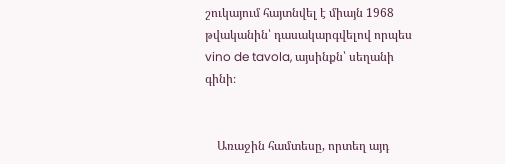շուկայում հայտնվել է միայն 1968 թվականին՝ դասակարգվելով որպես vino de tavola, այսինքն՝ սեղանի գինի։


    Առաջին համտեսը, որտեղ այդ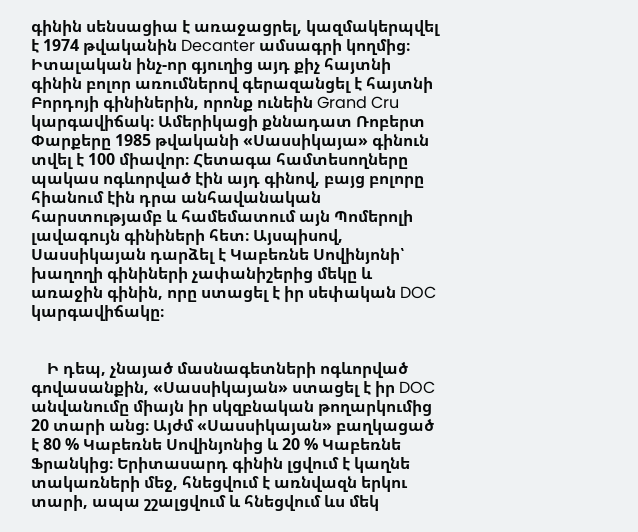գինին սենսացիա է առաջացրել, կազմակերպվել է 1974 թվականին Decanter ամսագրի կողմից։ Իտալական ինչ-որ գյուղից այդ քիչ հայտնի գինին բոլոր առումներով գերազանցել է հայտնի Բորդոյի գինիներին, որոնք ունեին Grand Cru կարգավիճակ։ Ամերիկացի քննադատ Ռոբերտ Փարքերը 1985 թվականի «Սասսիկայա» գինուն տվել է 100 միավոր։ Հետագա համտեսողները պակաս ոգևորված էին այդ գինով, բայց բոլորը հիանում էին դրա անհավանական հարստությամբ և համեմատում այն Պոմերոլի լավագույն գինիների հետ։ Այսպիսով, Սասսիկայան դարձել է Կաբեռնե Սովինյոնի՝ խաղողի գինիների չափանիշերից մեկը և առաջին գինին, որը ստացել է իր սեփական DOC կարգավիճակը։


    Ի դեպ, չնայած մասնագետների ոգևորված գովասանքին, «Սասսիկայան» ստացել է իր DOC անվանումը միայն իր սկզբնական թողարկումից 20 տարի անց։ Այժմ «Սասսիկայան» բաղկացած է 80 % Կաբեռնե Սովինյոնից և 20 % Կաբեռնե Ֆրանկից։ Երիտասարդ գինին լցվում է կաղնե տակառների մեջ, հնեցվում է առնվազն երկու տարի, ապա շշալցվում և հնեցվում ևս մեկ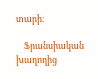տարի։

    Ֆրանսիական խաղողից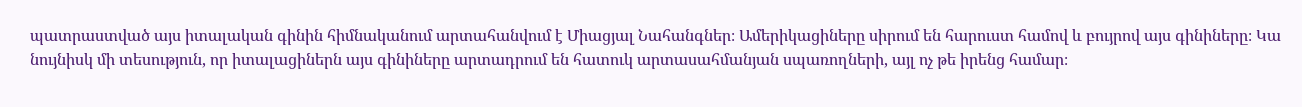պատրաստված այս իտալական գինին հիմնականում արտահանվում է Միացյալ Նահանգներ։ Ամերիկացիները սիրում են հարուստ համով և բույրով այս գինիները։ Կա նույնիսկ մի տեսություն, որ իտալացիներն այս գինիները արտադրում են հատուկ արտասահմանյան սպառողների, այլ ոչ թե իրենց համար։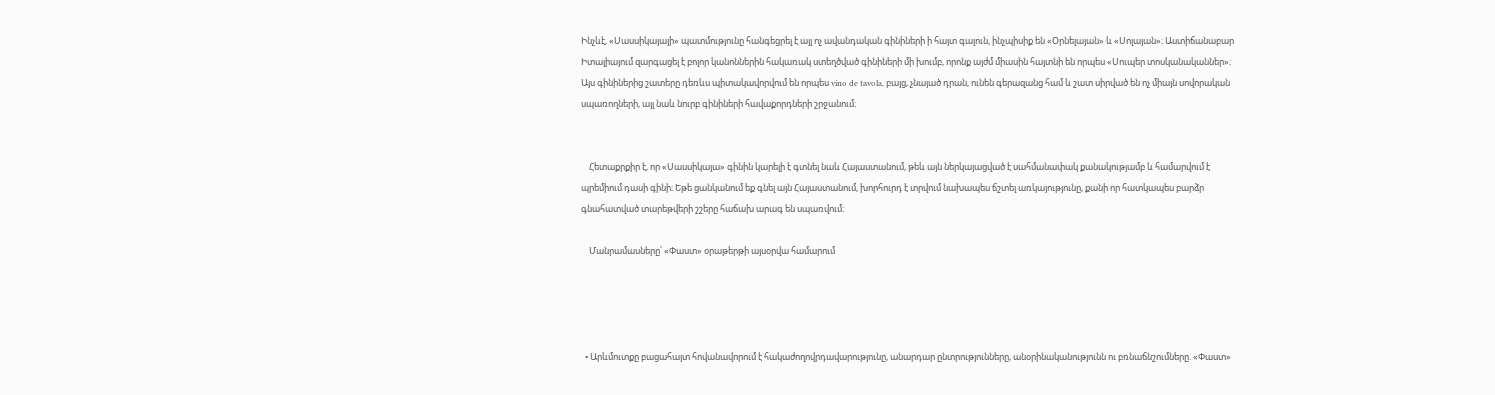Ինչևէ, «Սասսիկայայի» պատմությունը հանգեցրել է այլ ոչ ավանդական գինիների ի հայտ գալուն, ինչպիսիք են «Օրնելայան» և «Սոլայան»։ Աստիճանաբար Իտալիայում զարգացել է բոլոր կանոններին հակառակ ստեղծված գինիների մի խումբ, որոնք այժմ միասին հայտնի են որպես «Սուպեր տոսկանականներ»։ Այս գինիներից շատերը դեռևս պիտակավորվում են որպես vino de tavola, բայց, չնայած դրան, ունեն գերազանց համ և շատ սիրված են ոչ միայն սովորական սպառողների, այլ նաև նուրբ գինիների հավաքորդների շրջանում։


    Հետաքրքիր է, որ «Սասսիկայա» գինին կարելի է գտնել նաև Հայաստանում, թեև այն ներկայացված է սահմանափակ քանակությամբ և համարվում է պրեմիում դասի գինի։ Եթե ցանկանում եք գնել այն Հայաստանում, խորհուրդ է տրվում նախապես ճշտել առկայությունը, քանի որ հատկապես բարձր գնահատված տարեթվերի շշերը հաճախ արագ են սպառվում։

    Մանրամասները՝ «Փաստ» օրաթերթի այսօրվա համարում




  • Արևմուտքը բացահայտ հովանավորում է հակաժողովրդավարությունը, անարդար ընտրությունները, անօրինականությունն ու բռնաճնշումները. «Փաստ»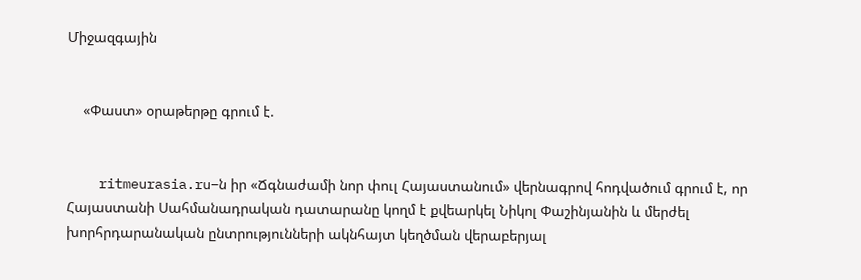Միջազգային


    «Փաստ» օրաթերթը գրում է.


    ritmeurasia.ru–ն իր «Ճգնաժամի նոր փուլ Հայաստանում» վերնագրով հոդվածում գրում է, որ Հայաստանի Սահմանադրական դատարանը կողմ է քվեարկել Նիկոլ Փաշինյանին և մերժել խորհրդարանական ընտրությունների ակնհայտ կեղծման վերաբերյալ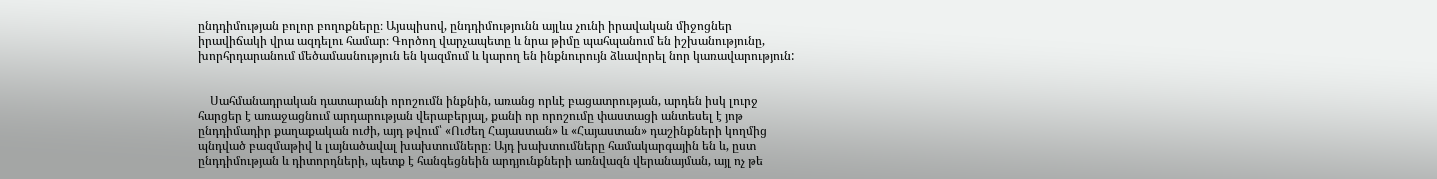ընդդիմության բոլոր բողոքները։ Այսպիսով, ընդդիմությունն այլևս չունի իրավական միջոցներ իրավիճակի վրա ազդելու համար։ Գործող վարչապետը և նրա թիմը պահպանում են իշխանությունը, խորհրդարանում մեծամասնություն են կազմում և կարող են ինքնուրույն ձևավորել նոր կառավարություն:


    Սահմանադրական դատարանի որոշումն ինքնին, առանց որևէ բացատրության, արդեն իսկ լուրջ հարցեր է առաջացնում արդարության վերաբերյալ, քանի որ որոշումը փաստացի անտեսել է յոթ ընդդիմադիր քաղաքական ուժի, այդ թվում՝ «Ուժեղ Հայաստան» և «Հայաստան» դաշինքների կողմից պնդված բազմաթիվ և լայնածավալ խախտումները։ Այդ խախտումները համակարգային են և, ըստ ընդդիմության և դիտորդների, պետք է հանգեցնեին արդյունքների առնվազն վերանայման, այլ ոչ թե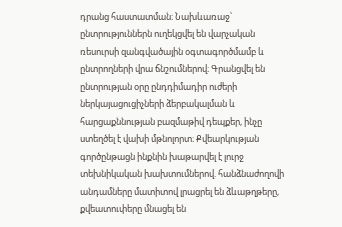դրանց հաստատման։ Նախևառաջ՝ ընտրություններն ուղեկցվել են վարչական ռեսուրսի զանգվածային օգտագործմամբ և ընտրողների վրա ճնշումներով։ Գրանցվել են ընտրության օրը ընդդիմադիր ուժերի ներկայացուցիչների ձերբակալման և հարցաքննության բազմաթիվ դեպքեր, ինչը ստեղծել է վախի մթնոլորտ։ Քվեարկության գործընթացն ինքնին խաթարվել է լուրջ տեխնիկական խախտումներով. հանձնաժողովի անդամները մատիտով լրացրել են ձևաթղթերը, քվեատուփերը մնացել են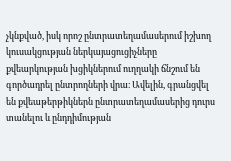չկնքված, իսկ որոշ ընտրատեղամասերում իշխող կուսակցության ներկայացուցիչները քվեարկության խցիկներում ուղղակի ճնշում են գործադրել ընտրողների վրա։ Ավելին, գրանցվել են քվեաթերթիկներն ընտրատեղամասերից դուրս տանելու և ընդդիմության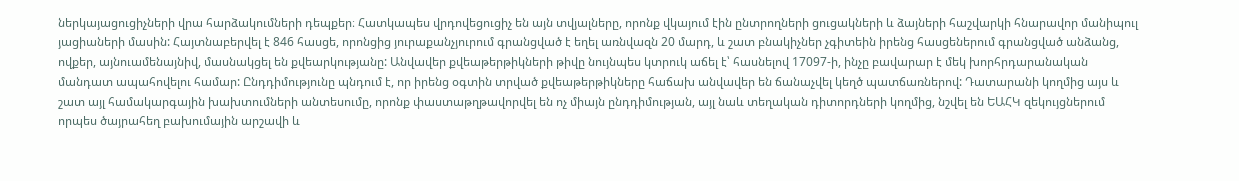ներկայացուցիչների վրա հարձակումների դեպքեր։ Հատկապես վրդովեցուցիչ են այն տվյալները, որոնք վկայում էին ընտրողների ցուցակների և ձայների հաշվարկի հնարավոր մանիպուլ յացիաների մասին: Հայտնաբերվել է 846 հասցե, որոնցից յուրաքանչյուրում գրանցված է եղել առնվազն 20 մարդ, և շատ բնակիչներ չգիտեին իրենց հասցեներում գրանցված անձանց, ովքեր, այնուամենայնիվ, մասնակցել են քվեարկությանը: Անվավեր քվեաթերթիկների թիվը նույնպես կտրուկ աճել է՝ հասնելով 17097-ի, ինչը բավարար է մեկ խորհրդարանական մանդատ ապահովելու համար: Ընդդիմությունը պնդում է, որ իրենց օգտին տրված քվեաթերթիկները հաճախ անվավեր են ճանաչվել կեղծ պատճառներով: Դատարանի կողմից այս և շատ այլ համակարգային խախտումների անտեսումը, որոնք փաստաթղթավորվել են ոչ միայն ընդդիմության, այլ նաև տեղական դիտորդների կողմից, նշվել են ԵԱՀԿ զեկույցներում որպես ծայրահեղ բախումային արշավի և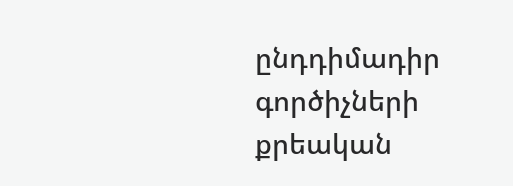ընդդիմադիր գործիչների քրեական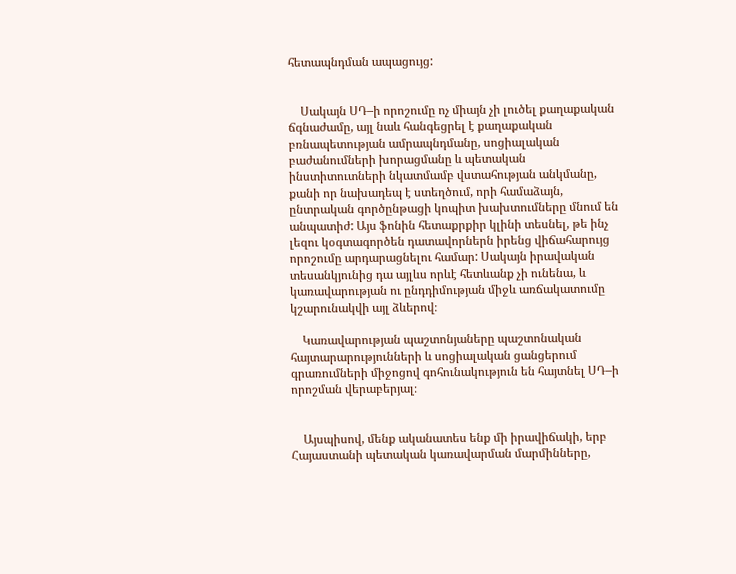հետապնդման ապացույց:


    Սակայն ՍԴ–ի որոշումը ոչ միայն չի լուծել քաղաքական ճգնաժամը, այլ նաև հանգեցրել է քաղաքական բռնապետության ամրապնդմանը, սոցիալական բաժանումների խորացմանը և պետական ինստիտուտների նկատմամբ վստահության անկմանը, քանի որ նախադեպ է ստեղծում, որի համաձայն, ընտրական գործընթացի կոպիտ խախտումները մնում են անպատիժ: Այս ֆոնին հետաքրքիր կլինի տեսնել, թե ինչ լեզու կօգտագործեն դատավորներն իրենց վիճահարույց որոշումը արդարացնելու համար: Սակայն իրավական տեսանկյունից դա այլևս որևէ հետևանք չի ունենա, և կառավարության ու ընդդիմության միջև առճակատումը կշարունակվի այլ ձևերով։

    Կառավարության պաշտոնյաները պաշտոնական հայտարարությունների և սոցիալական ցանցերում գրառումների միջոցով գոհունակություն են հայտնել ՍԴ–ի որոշման վերաբերյալ։


    Այսպիսով, մենք ականատես ենք մի իրավիճակի, երբ Հայաստանի պետական կառավարման մարմինները,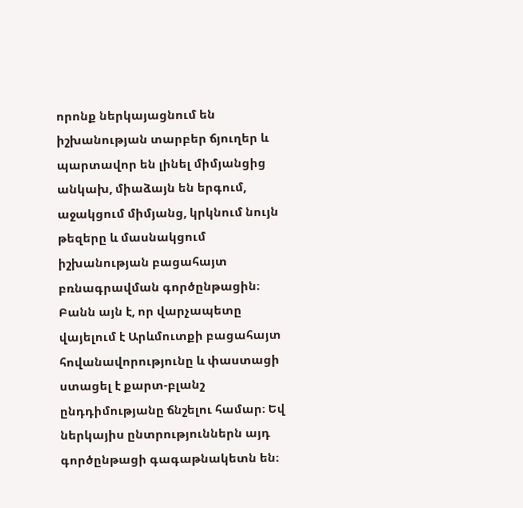որոնք ներկայացնում են իշխանության տարբեր ճյուղեր և պարտավոր են լինել միմյանցից անկախ, միաձայն են երգում, աջակցում միմյանց, կրկնում նույն թեզերը և մասնակցում իշխանության բացահայտ բռնագրավման գործընթացին։ Բանն այն է, որ վարչապետը վայելում է Արևմուտքի բացահայտ հովանավորությունը և փաստացի ստացել է քարտ-բլանշ ընդդիմությանը ճնշելու համար։ Եվ ներկայիս ընտրություններն այդ գործընթացի գագաթնակետն են։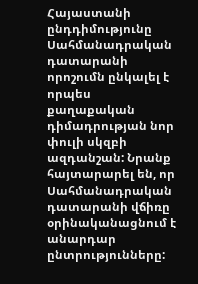Հայաստանի ընդդիմությունը Սահմանադրական դատարանի որոշումն ընկալել է որպես քաղաքական դիմադրության նոր փուլի սկզբի ազդանշան: Նրանք հայտարարել են, որ Սահմանադրական դատարանի վճիռը օրինականացնում է անարդար ընտրությունները: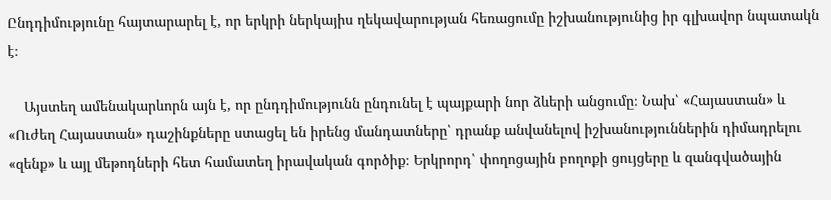Ընդդիմությունը հայտարարել է, որ երկրի ներկայիս ղեկավարության հեռացումը իշխանությունից իր գլխավոր նպատակն է։

    Այստեղ ամենակարևորն այն է, որ ընդդիմությունն ընդունել է պայքարի նոր ձևերի անցումը։ Նախ՝ «Հայաստան» և «Ուժեղ Հայաստան» դաշինքները ստացել են իրենց մանդատները՝ դրանք անվանելով իշխանություններին դիմադրելու «զենք» և այլ մեթոդների հետ համատեղ իրավական գործիք։ Երկրորդ՝ փողոցային բողոքի ցույցերը և զանգվածային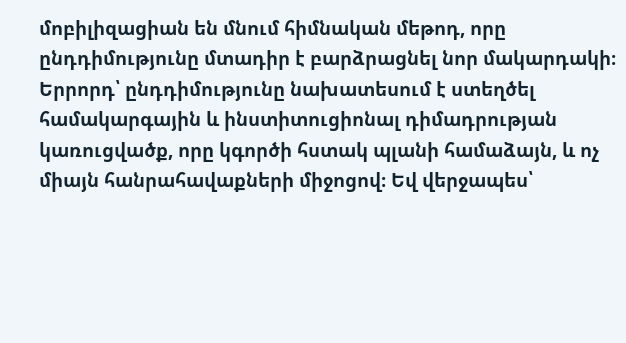մոբիլիզացիան են մնում հիմնական մեթոդ, որը ընդդիմությունը մտադիր է բարձրացնել նոր մակարդակի։ Երրորդ՝ ընդդիմությունը նախատեսում է ստեղծել համակարգային և ինստիտուցիոնալ դիմադրության կառուցվածք, որը կգործի հստակ պլանի համաձայն, և ոչ միայն հանրահավաքների միջոցով։ Եվ վերջապես՝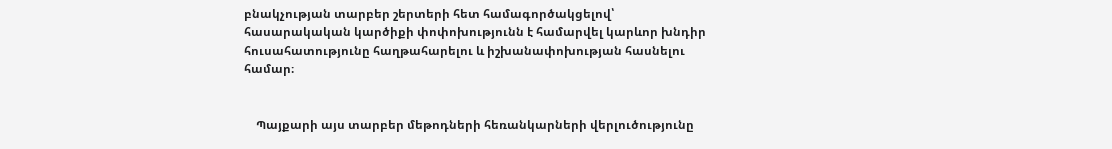բնակչության տարբեր շերտերի հետ համագործակցելով՝ հասարակական կարծիքի փոփոխությունն է համարվել կարևոր խնդիր հուսահատությունը հաղթահարելու և իշխանափոխության հասնելու համար։


    Պայքարի այս տարբեր մեթոդների հեռանկարների վերլուծությունը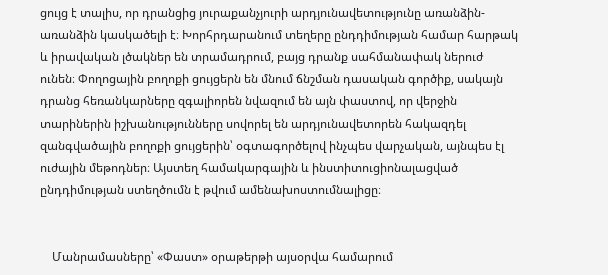ցույց է տալիս, որ դրանցից յուրաքանչյուրի արդյունավետությունը առանձին-առանձին կասկածելի է։ Խորհրդարանում տեղերը ընդդիմության համար հարթակ և իրավական լծակներ են տրամադրում, բայց դրանք սահմանափակ ներուժ ունեն։ Փողոցային բողոքի ցույցերն են մնում ճնշման դասական գործիք, սակայն դրանց հեռանկարները զգալիորեն նվազում են այն փաստով, որ վերջին տարիներին իշխանությունները սովորել են արդյունավետորեն հակազդել զանգվածային բողոքի ցույցերին՝ օգտագործելով ինչպես վարչական, այնպես էլ ուժային մեթոդներ։ Այստեղ համակարգային և ինստիտուցիոնալացված ընդդիմության ստեղծումն է թվում ամենախոստումնալիցը։


    Մանրամասները՝ «Փաստ» օրաթերթի այսօրվա համարում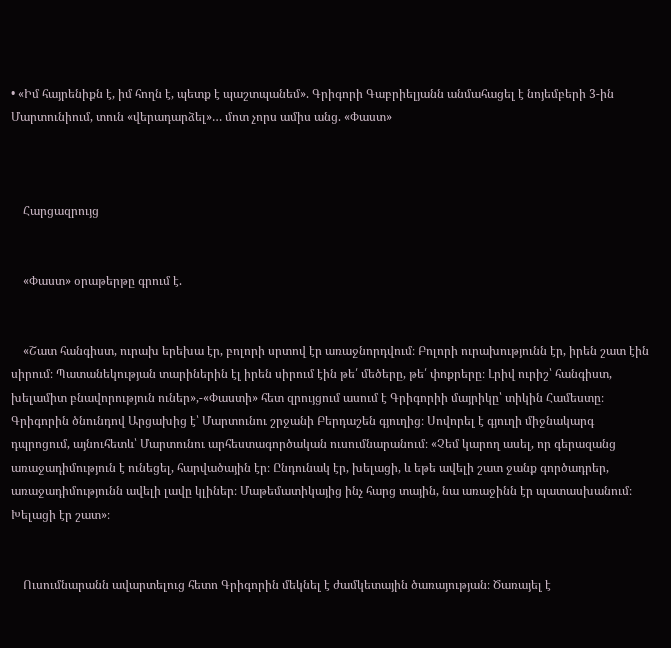• «Իմ հայրենիքն է, իմ հողն է, պետք է պաշտպանեմ». Գրիգորի Գաբրիելյանն անմահացել է նոյեմբերի 3-ին Մարտունիում, տուն «վերադարձել»… մոտ չորս ամիս անց. «Փաստ»



    Հարցազրույց


    «Փաստ» օրաթերթը գրում է.


    «Շատ հանգիստ, ուրախ երեխա էր, բոլորի սրտով էր առաջնորդվում։ Բոլորի ուրախությունն էր, իրեն շատ էին սիրում։ Պատանեկության տարիներին էլ իրեն սիրում էին թե՛ մեծերը, թե՛ փոքրերը։ Լրիվ ուրիշ՝ հանգիստ, խելամիտ բնավորություն ուներ»,-«Փաստի» հետ զրույցում ասում է Գրիգորիի մայրիկը՝ տիկին Համեստը։ Գրիգորին ծնունդով Արցախից է՝ Մարտունու շրջանի Բերդաշեն գյուղից։ Սովորել է գյուղի միջնակարգ դպրոցում, այնուհետև՝ Մարտունու արհեստագործական ուսումնարանում։ «Չեմ կարող ասել, որ գերազանց առաջադիմություն է ունեցել, հարվածային էր։ Ընդունակ էր, խելացի, և եթե ավելի շատ ջանք գործադրեր, առաջադիմությունն ավելի լավը կլիներ։ Մաթեմատիկայից ինչ հարց տային, նա առաջինն էր պատասխանում։ Խելացի էր շատ»։


    Ուսումնարանն ավարտելուց հետո Գրիգորին մեկնել է ժամկետային ծառայության։ Ծառայել է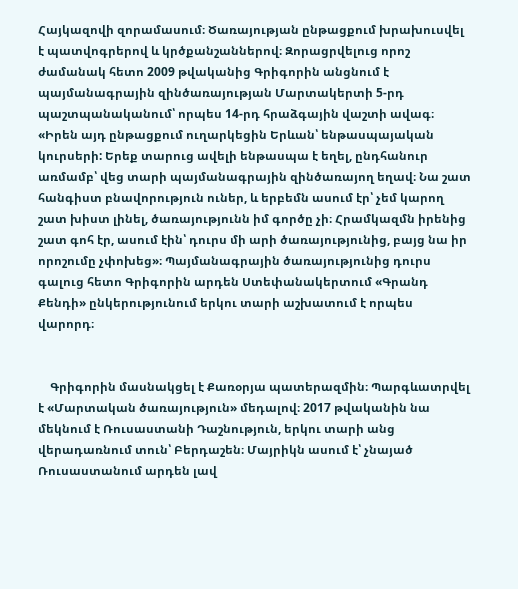Հայկազովի զորամասում։ Ծառայության ընթացքում խրախուսվել է պատվոգրերով և կրծքանշաններով։ Զորացրվելուց որոշ ժամանակ հետո 2009 թվականից Գրիգորին անցնում է պայմանագրային զինծառայության Մարտակերտի 5-րդ պաշտպանականում՝ որպես 14-րդ հրաձգային վաշտի ավագ։ «Իրեն այդ ընթացքում ուղարկեցին Երևան՝ ենթասպայական կուրսերի: Երեք տարուց ավելի ենթասպա է եղել, ընդհանուր առմամբ՝ վեց տարի պայմանագրային զինծառայող եղավ։ Նա շատ հանգիստ բնավորություն ուներ, և երբեմն ասում էր՝ չեմ կարող շատ խիստ լինել, ծառայությունն իմ գործը չի։ Հրամկազմն իրենից շատ գոհ էր, ասում էին՝ դուրս մի արի ծառայությունից, բայց նա իր որոշումը չփոխեց»։ Պայմանագրային ծառայությունից դուրս գալուց հետո Գրիգորին արդեն Ստեփանակերտում «Գրանդ Քենդի» ընկերությունում երկու տարի աշխատում է որպես վարորդ։


    Գրիգորին մասնակցել է Քառօրյա պատերազմին։ Պարգևատրվել է «Մարտական ծառայություն» մեդալով։ 2017 թվականին նա մեկնում է Ռուսաստանի Դաշնություն, երկու տարի անց վերադառնում տուն՝ Բերդաշեն։ Մայրիկն ասում է՝ չնայած Ռուսաստանում արդեն լավ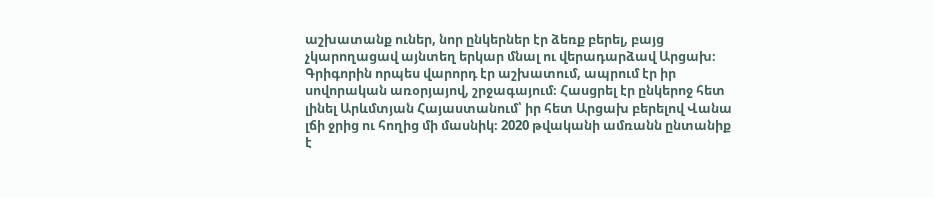աշխատանք ուներ, նոր ընկերներ էր ձեռք բերել, բայց չկարողացավ այնտեղ երկար մնալ ու վերադարձավ Արցախ։ Գրիգորին որպես վարորդ էր աշխատում, ապրում էր իր սովորական առօրյայով, շրջագայում։ Հասցրել էր ընկերոջ հետ լինել Արևմտյան Հայաստանում՝ իր հետ Արցախ բերելով Վանա լճի ջրից ու հողից մի մասնիկ։ 2020 թվականի ամռանն ընտանիք է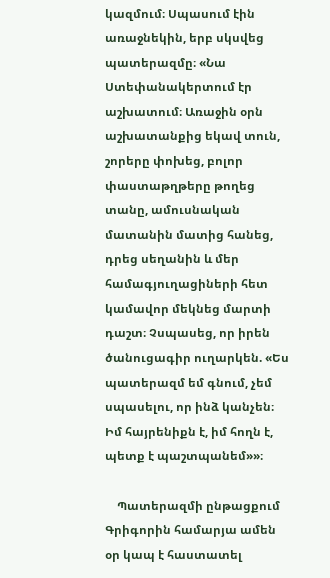կազմում։ Սպասում էին առաջնեկին, երբ սկսվեց պատերազմը։ «Նա Ստեփանակերտում էր աշխատում։ Առաջին օրն աշխատանքից եկավ տուն, շորերը փոխեց, բոլոր փաստաթղթերը թողեց տանը, ամուսնական մատանին մատից հանեց, դրեց սեղանին և մեր համագյուղացիների հետ կամավոր մեկնեց մարտի դաշտ։ Չսպասեց, որ իրեն ծանուցագիր ուղարկեն. «Ես պատերազմ եմ գնում, չեմ սպասելու, որ ինձ կանչեն։ Իմ հայրենիքն է, իմ հողն է, պետք է պաշտպանեմ»»։

    Պատերազմի ընթացքում Գրիգորին համարյա ամեն օր կապ է հաստատել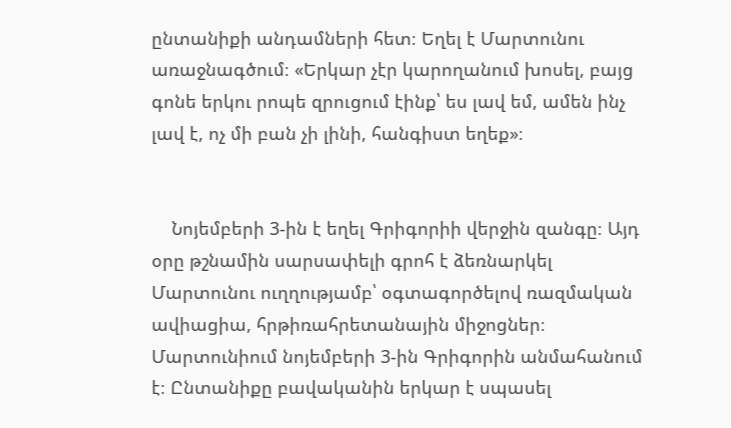ընտանիքի անդամների հետ։ Եղել է Մարտունու առաջնագծում։ «Երկար չէր կարողանում խոսել, բայց գոնե երկու րոպե զրուցում էինք՝ ես լավ եմ, ամեն ինչ լավ է, ոչ մի բան չի լինի, հանգիստ եղեք»։


    Նոյեմբերի 3-ին է եղել Գրիգորիի վերջին զանգը։ Այդ օրը թշնամին սարսափելի գրոհ է ձեռնարկել Մարտունու ուղղությամբ՝ օգտագործելով ռազմական ավիացիա, հրթիռահրետանային միջոցներ։ Մարտունիում նոյեմբերի 3-ին Գրիգորին անմահանում է։ Ընտանիքը բավականին երկար է սպասել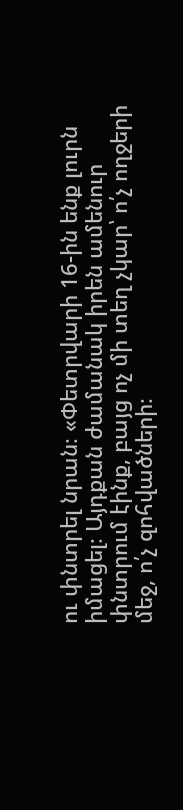ու փնտրել նրան։ «Փետրվարի 16-ին ենք լուրն իմացել։ Այդքան ժամանակ իրեն ամենուր փնտրում էինք, բայց ոչ մի տեղ չկար՝ ո՛չ ողջերի մեջ, ո՛չ զոհվածների։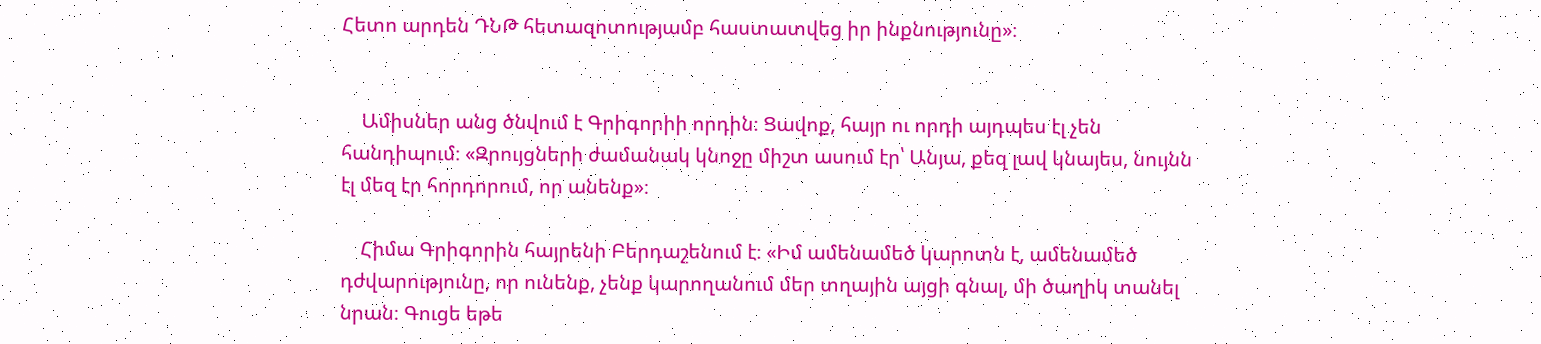Հետո արդեն ԴՆԹ հետազոտությամբ հաստատվեց իր ինքնությունը»։


    Ամիսներ անց ծնվում է Գրիգորիի որդին։ Ցավոք, հայր ու որդի այդպես էլ չեն հանդիպում։ «Զրույցների ժամանակ կնոջը միշտ ասում էր՝ Անյա, քեզ լավ կնայես, նույնն էլ մեզ էր հորդորում, որ անենք»։

    Հիմա Գրիգորին հայրենի Բերդաշենում է։ «Իմ ամենամեծ կարոտն է, ամենամեծ դժվարությունը, որ ունենք, չենք կարողանում մեր տղային այցի գնալ, մի ծաղիկ տանել նրան։ Գուցե եթե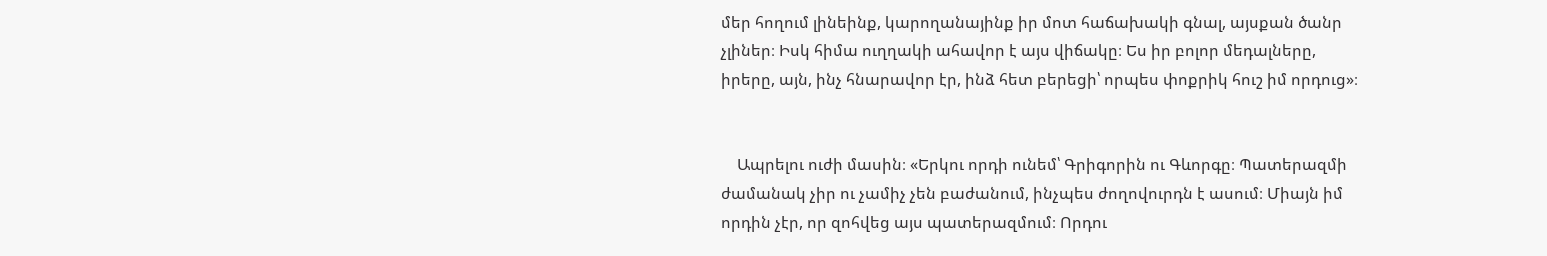մեր հողում լինեինք, կարողանայինք իր մոտ հաճախակի գնալ, այսքան ծանր չլիներ։ Իսկ հիմա ուղղակի ահավոր է այս վիճակը։ Ես իր բոլոր մեդալները, իրերը, այն, ինչ հնարավոր էր, ինձ հետ բերեցի՝ որպես փոքրիկ հուշ իմ որդուց»։


    Ապրելու ուժի մասին։ «Երկու որդի ունեմ՝ Գրիգորին ու Գևորգը։ Պատերազմի ժամանակ չիր ու չամիչ չեն բաժանում, ինչպես ժողովուրդն է ասում։ Միայն իմ որդին չէր, որ զոհվեց այս պատերազմում։ Որդու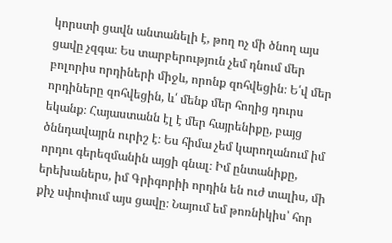կորստի ցավն անտանելի է, թող ոչ մի ծնող այս ցավը չզգա։ Ես տարբերություն չեմ դնում մեր բոլորիս որդիների միջև, որոնք զոհվեցին։ Ե՛վ մեր որդիները զոհվեցին, և՛ մենք մեր հողից դուրս եկանք։ Հայաստանն էլ է մեր հայրենիքը, բայց ծննդավայրն ուրիշ է։ Ես հիմա չեմ կարողանում իմ որդու գերեզմանին այցի գնալ։ Իմ ընտանիքը, երեխաներս, իմ Գրիգորիի որդին են ուժ տալիս, մի քիչ սփոփում այս ցավը։ Նայում եմ թոռնիկիս՝ հոր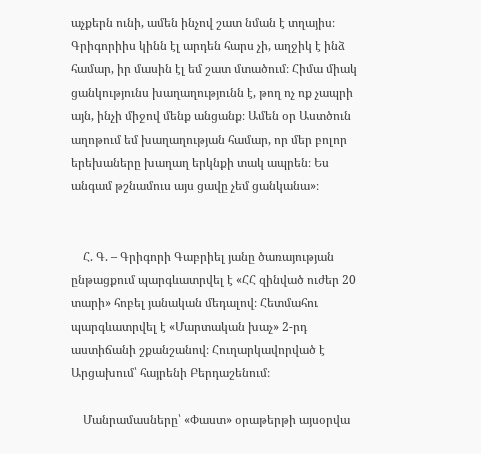աչքերն ունի, ամեն ինչով շատ նման է տղայիս։ Գրիգորիիս կինն էլ արդեն հարս չի, աղջիկ է ինձ համար, իր մասին էլ եմ շատ մտածում։ Հիմա միակ ցանկությունս խաղաղությունն է, թող ոչ ոք չապրի այն, ինչի միջով մենք անցանք։ Ամեն օր Աստծուն աղոթում եմ խաղաղության համար, որ մեր բոլոր երեխաները խաղաղ երկնքի տակ ապրեն։ Ես անգամ թշնամուս այս ցավը չեմ ցանկանա»։


    Հ. Գ. – Գրիգորի Գաբրիել յանը ծառայության ընթացքում պարգևատրվել է «ՀՀ զինված ուժեր 20 տարի» հոբել յանական մեդալով։ Հետմահու պարգևատրվել է «Մարտական խաչ» 2-րդ աստիճանի շքանշանով։ Հուղարկավորված է Արցախում՝ հայրենի Բերդաշենում։

    Մանրամասները՝ «Փաստ» օրաթերթի այսօրվա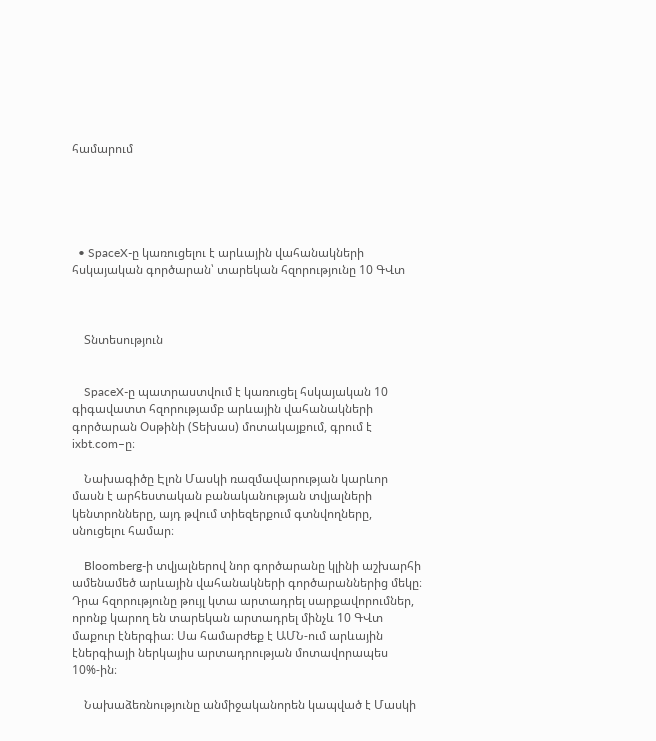համարում





  • SpaceX-ը կառուցելու է արևային վահանակների հսկայական գործարան՝ տարեկան հզորությունը 10 ԳՎտ



    Տնտեսություն


    SpaceX-ը պատրաստվում է կառուցել հսկայական 10 գիգավատտ հզորությամբ արևային վահանակների գործարան Օսթինի (Տեխաս) մոտակայքում, գրում է ixbt.com–ը։

    Նախագիծը Էլոն Մասկի ռազմավարության կարևոր մասն է արհեստական բանականության տվյալների կենտրոնները, այդ թվում տիեզերքում գտնվողները, սնուցելու համար։

    Bloomberg-ի տվյալներով նոր գործարանը կլինի աշխարհի ամենամեծ արևային վահանակների գործարաններից մեկը։ Դրա հզորությունը թույլ կտա արտադրել սարքավորումներ, որոնք կարող են տարեկան արտադրել մինչև 10 ԳՎտ մաքուր էներգիա։ Սա համարժեք է ԱՄՆ-ում արևային էներգիայի ներկայիս արտադրության մոտավորապես 10%-ին։

    Նախաձեռնությունը անմիջականորեն կապված է Մասկի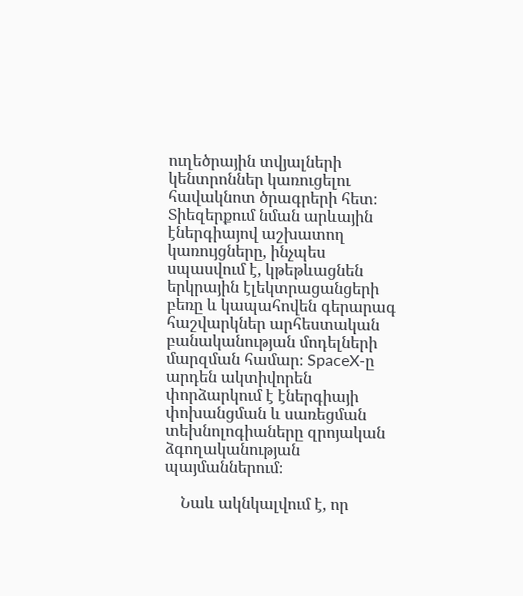ուղեծրային տվյալների կենտրոններ կառուցելու հավակնոտ ծրագրերի հետ։ Տիեզերքում նման արևային էներգիայով աշխատող կառույցները, ինչպես սպասվում է, կթեթևացնեն երկրային էլեկտրացանցերի բեռը և կապահովեն գերարագ հաշվարկներ արհեստական բանականության մոդելների մարզման համար։ SpaceX-ը արդեն ակտիվորեն փորձարկում է էներգիայի փոխանցման և սառեցման տեխնոլոգիաները զրոյական ձգողականության պայմաններում։

    Նաև ակնկալվում է, որ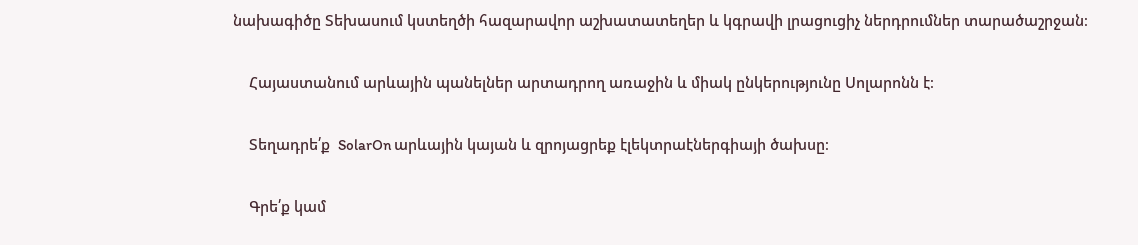նախագիծը Տեխասում կստեղծի հազարավոր աշխատատեղեր և կգրավի լրացուցիչ ներդրումներ տարածաշրջան։

    Հայաստանում արևային պանելներ արտադրող առաջին և միակ ընկերությունը Սոլարոնն է։

    Տեղադրե՛ք  SolarOn արևային կայան և զրոյացրեք էլեկտրաէներգիայի ծախսը։

    Գրե՛ք կամ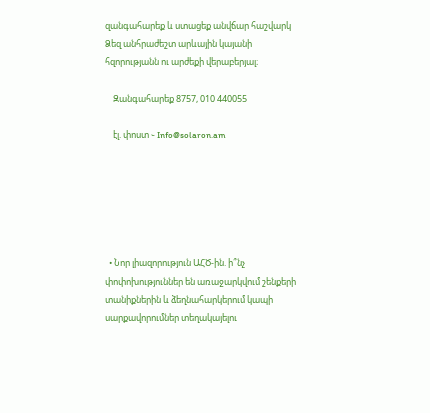զանգահարեք և ստացեք անվճար հաշվարկ Ձեզ անհրաժեշտ արևային կայանի հզորությանն ու արժեքի վերաբերյալ։

    Զանգահարեք 8757, 010 440055

    էլ. փոստ ֊ Info@solaron.am






  • Նոր լիազորություն ԱՀԾ-ին. ի՞նչ փոփոխություններ են առաջարկվում շենքերի տանիքներին և ձեղնահարկերում կապի սարքավորումներ տեղակայելու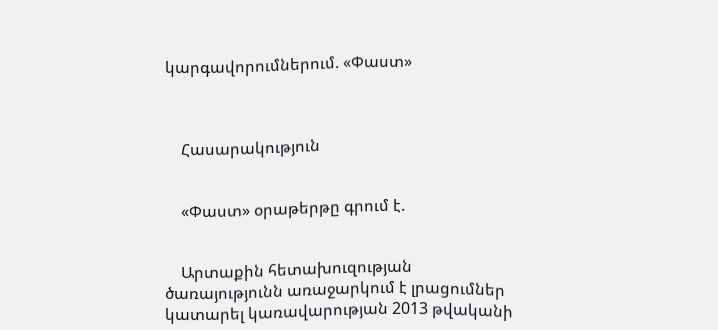կարգավորումներում. «Փաստ»



    Հասարակություն


    «Փաստ» օրաթերթը գրում է.


    Արտաքին հետախուզության ծառայությունն առաջարկում է լրացումներ կատարել կառավարության 2013 թվականի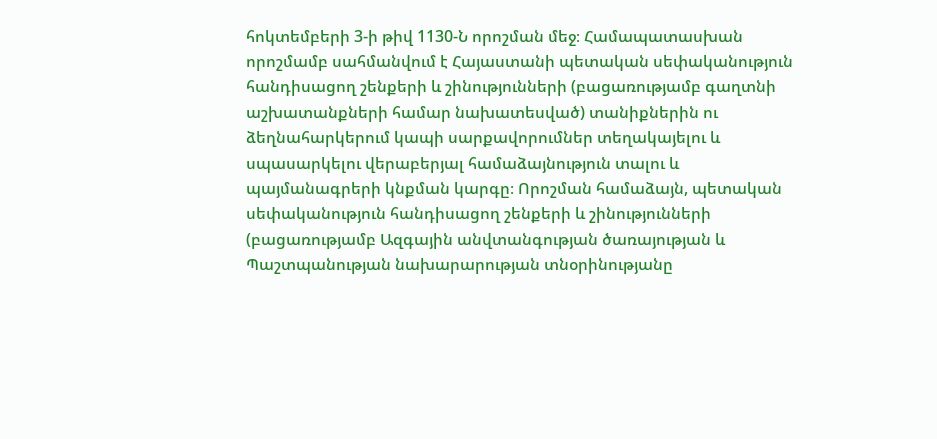հոկտեմբերի 3-ի թիվ 1130-Ն որոշման մեջ։ Համապատասխան որոշմամբ սահմանվում է Հայաստանի պետական սեփականություն հանդիսացող շենքերի և շինությունների (բացառությամբ գաղտնի աշխատանքների համար նախատեսված) տանիքներին ու ձեղնահարկերում կապի սարքավորումներ տեղակայելու և սպասարկելու վերաբերյալ համաձայնություն տալու և պայմանագրերի կնքման կարգը։ Որոշման համաձայն, պետական սեփականություն հանդիսացող շենքերի և շինությունների (բացառությամբ Ազգային անվտանգության ծառայության և Պաշտպանության նախարարության տնօրինությանը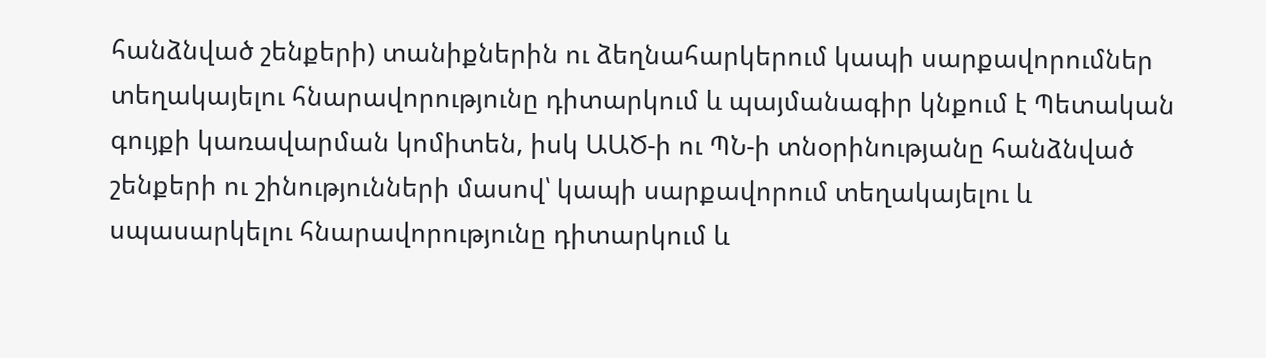հանձնված շենքերի) տանիքներին ու ձեղնահարկերում կապի սարքավորումներ տեղակայելու հնարավորությունը դիտարկում և պայմանագիր կնքում է Պետական գույքի կառավարման կոմիտեն, իսկ ԱԱԾ-ի ու ՊՆ-ի տնօրինությանը հանձնված շենքերի ու շինությունների մասով՝ կապի սարքավորում տեղակայելու և սպասարկելու հնարավորությունը դիտարկում և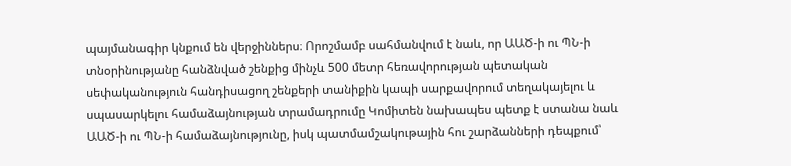պայմանագիր կնքում են վերջիններս։ Որոշմամբ սահմանվում է նաև, որ ԱԱԾ-ի ու ՊՆ-ի տնօրինությանը հանձնված շենքից մինչև 500 մետր հեռավորության պետական սեփականություն հանդիսացող շենքերի տանիքին կապի սարքավորում տեղակայելու և սպասարկելու համաձայնության տրամադրումը Կոմիտեն նախապես պետք է ստանա նաև ԱԱԾ-ի ու ՊՆ-ի համաձայնությունը, իսկ պատմամշակութային հու շարձանների դեպքում՝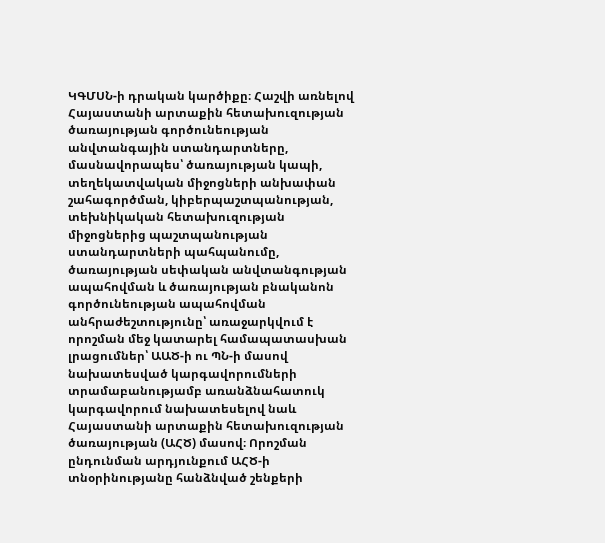ԿԳՄՍՆ-ի դրական կարծիքը։ Հաշվի առնելով Հայաստանի արտաքին հետախուզության ծառայության գործունեության անվտանգային ստանդարտները, մասնավորապես՝ ծառայության կապի, տեղեկատվական միջոցների անխափան շահագործման, կիբերպաշտպանության, տեխնիկական հետախուզության միջոցներից պաշտպանության ստանդարտների պահպանումը, ծառայության սեփական անվտանգության ապահովման և ծառայության բնականոն գործունեության ապահովման անհրաժեշտությունը՝ առաջարկվում է որոշման մեջ կատարել համապատասխան լրացումներ՝ ԱԱԾ-ի ու ՊՆ-ի մասով նախատեսված կարգավորումների տրամաբանությամբ առանձնահատուկ կարգավորում նախատեսելով նաև Հայաստանի արտաքին հետախուզության ծառայության (ԱՀԾ) մասով։ Որոշման ընդունման արդյունքում ԱՀԾ-ի տնօրինությանը հանձնված շենքերի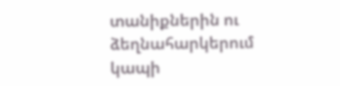տանիքներին ու ձեղնահարկերում կապի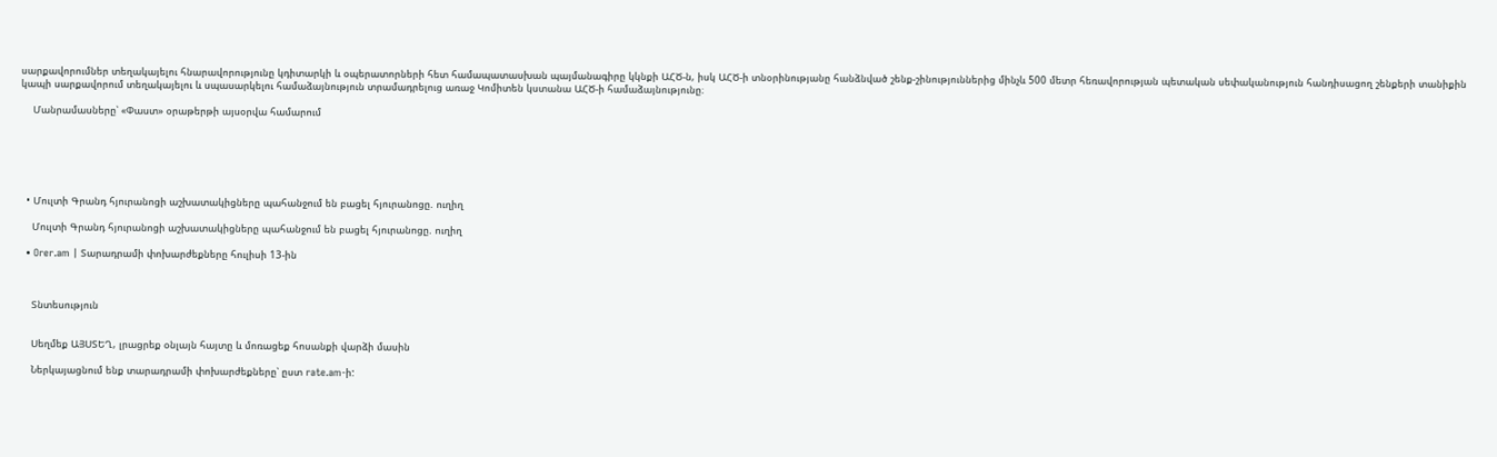սարքավորումներ տեղակայելու հնարավորությունը կդիտարկի և օպերատորների հետ համապատասխան պայմանագիրը կկնքի ԱՀԾ-ն, իսկ ԱՀԾ-ի տնօրինությանը հանձնված շենք-շինություններից մինչև 500 մետր հեռավորության պետական սեփականություն հանդիսացող շենքերի տանիքին կապի սարքավորում տեղակայելու և սպասարկելու համաձայնություն տրամադրելուց առաջ Կոմիտեն կստանա ԱՀԾ-ի համաձայնությունը։

    Մանրամասները՝ «Փաստ» օրաթերթի այսօրվա համարում






  • Մուլտի Գրանդ հյուրանոցի աշխատակիցները պահանջում են բացել հյուրանոցը. ուղիղ

    Մուլտի Գրանդ հյուրանոցի աշխատակիցները պահանջում են բացել հյուրանոցը. ուղիղ

  • Orer.am | Տարադրամի փոխարժեքները հուլիսի 13-ին



    Տնտեսություն


    Սեղմեք ԱՅՍՏԵՂ, լրացրեք օնլայն հայտը և մոռացեք հոսանքի վարձի մասին

    Ներկայացնում ենք տարադրամի փոխարժեքները՝ ըստ rate.am-ի: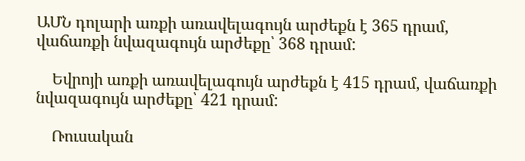ԱՄՆ դոլարի առքի առավելագույն արժեքն է 365 դրամ, վաճառքի նվազագույն արժեքը՝ 368 դրամ:

    Եվրոյի առքի առավելագույն արժեքն է 415 դրամ, վաճառքի նվազագույն արժեքը՝ 421 դրամ:

    Ռուսական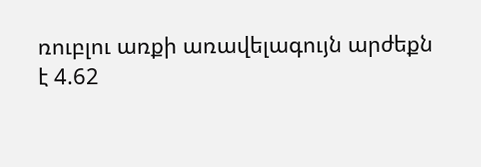ռուբլու առքի առավելագույն արժեքն է 4.62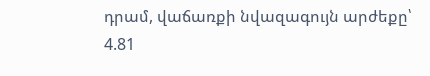դրամ, վաճառքի նվազագույն արժեքը՝ 4.81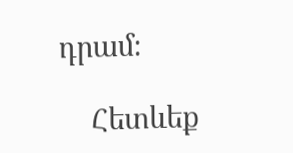դրամ։

    Հետևեք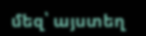մեզ՝ այստեղ